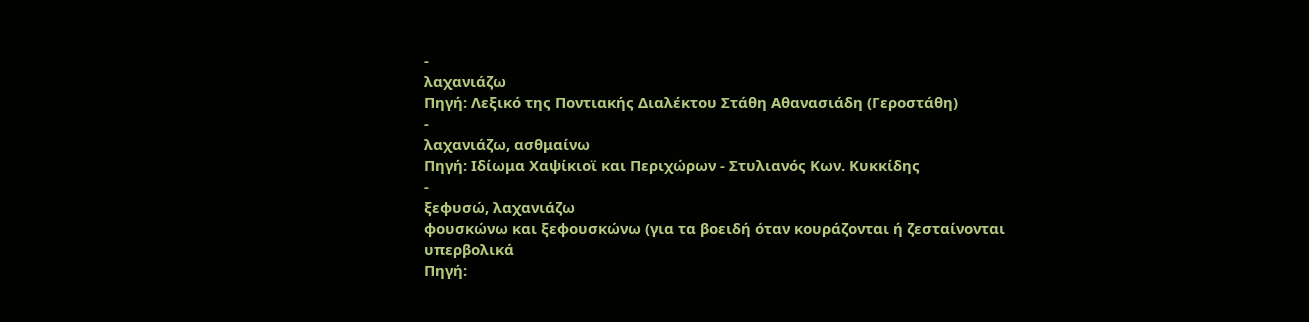-
λαχανιάζω
Πηγή: Λεξικό της Ποντιακής Διαλέκτου Στάθη Αθανασιάδη (Γεροστάθη)
-
λαχανιάζω, ασθμαίνω
Πηγή: Ιδίωμα Χαψίκιοϊ και Περιχώρων - Στυλιανός Κων. Κυκκίδης
-
ξεφυσώ, λαχανιάζω
φουσκώνω και ξεφουσκώνω (για τα βοειδή όταν κουράζονται ή ζεσταίνονται υπερβολικά
Πηγή: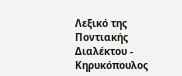Λεξικό της Ποντιακής Διαλέκτου - Κηρυκόπουλος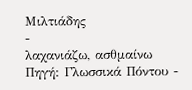Μιλτιάδης
-
λαχανιάζω, ασθμαίνω
Πηγή: Γλωσσικά Πόντου -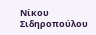Νίκου Σιδηροπούλου